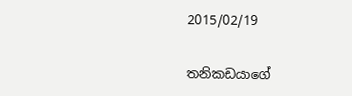2015/02/19

තනිකඩයාගේ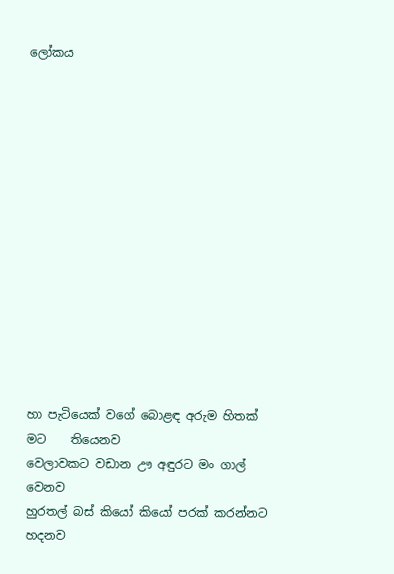ලෝකය














හා පැටියෙක් වගේ බොළඳ අරුම හිතක් මට    තියෙනව
වෙලාවකට වඩාන ඌ අඳුරට මං ගාල්                වෙනව
හුරතල් බස් කියෝ කියෝ පරක් කරන්නට          හදනව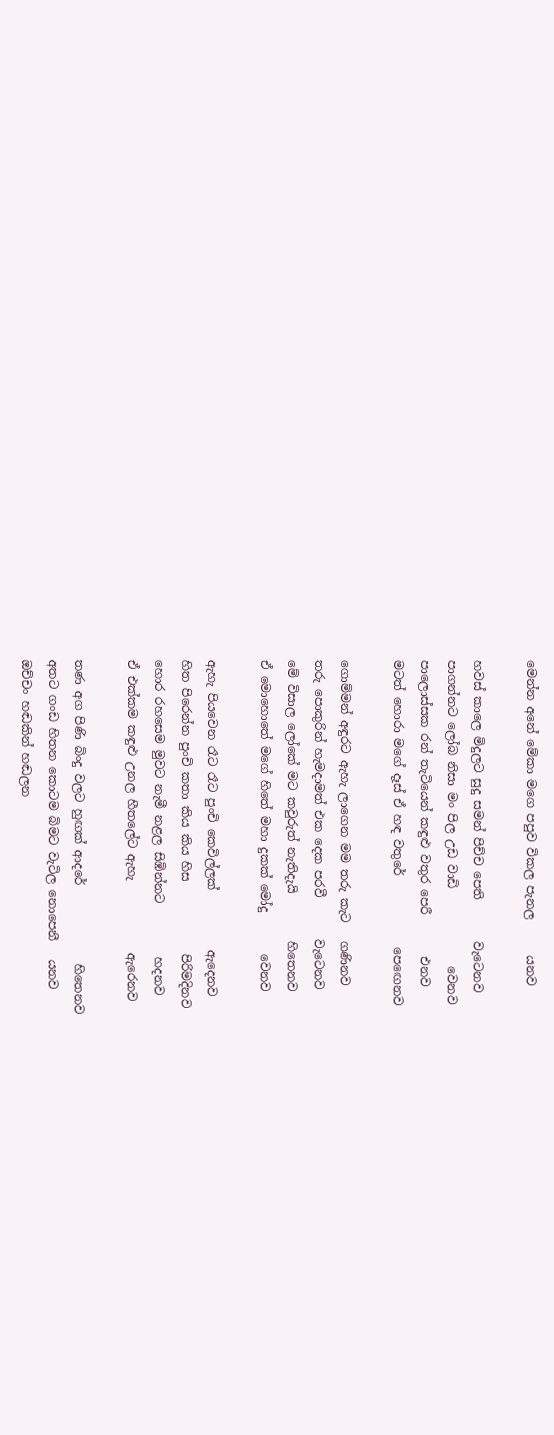මෙන්න අනේ මේකා මගෙ පපුව විකල පැනල      යනව

හවස් කාලෙ මිදුලට සුදු සමන් පිච්ච පෙති       වැටෙනව
පාගන්නට ලෝබ නිසා මං පිල උඩ වාඩි             වෙනව
පාලොස්සක රන් තැටියෙන් කඳුළු වතුර පෙරී       එනව
මටත් හොරා මගේ දෑස් ඒ හඳ වතුරේ            පෙඟෙනව

ගොම්මන් අඳුරට ඇහැ ලාගෙන මම තරු කැට   ගණිනව
තරු පොකුරින් හැමදාමත් එක දෙක පරවී       වැටෙනව
මේ විසාල ලෝකේ මට කවුරුත් නැතිදැයි        හිතෙනව
ඒ මොහොතේ මගේ හිතේ මහා දුකක් මෝදු       වෙනව

ඇහැ පියවෙන රෑට රෑට පුංචි කෙවිල්ලක්          ඇදෙනව
හිත පිරෙන්න පුංචි කතා කිය කිය හිස            පිරිමදිනව
හොර රහසෙම මුවට නැමී නළල සිඹින්නට         හදනව
ඒ එක්කම කඳුළු උනල හීතලේට ඇහැ            ඇරෙනව

තණ අග පිණි බිංදු වලට හුඟක් ආදරේ             හිතෙනව
අතට ගංඩ හිතන කොටම බිමට වැටිල නොපෙනී   යනව
ඔච්චං හඬකින් හඬලන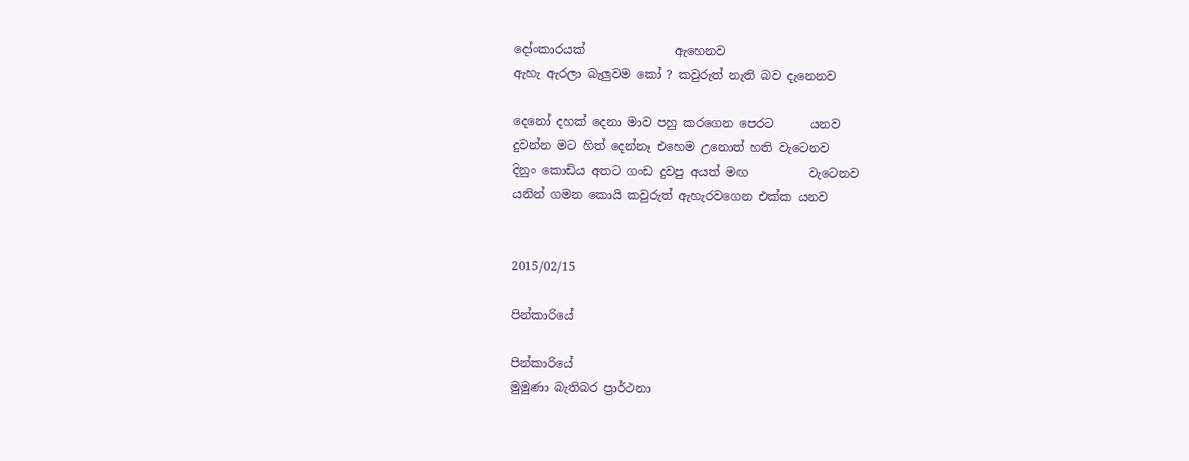දෝංකාරයක්               ඇහෙනව
ඇහැ ඇරලා බැලුවම කෝ ? කවුරුත් නැති බව දැනෙනව

දෙනෝ දහක් දෙනා මාව පහු කරගෙන පෙරට      යනව
දුවන්න මට හිත් දෙන්නෑ එහෙම උනොත් හති වැටෙනව
දිනුං කොඩිය අතට ගංඩ දුවපු අයත් මඟ          වැටෙනව
යනින් ගමන කොයි කවුරුත් ඇහැරවගෙන එක්ක යනව


2015/02/15

පින්කාරියේ

පින්කාරියේ
මුමුණා බැතිබර ප්‍රාර්ථනා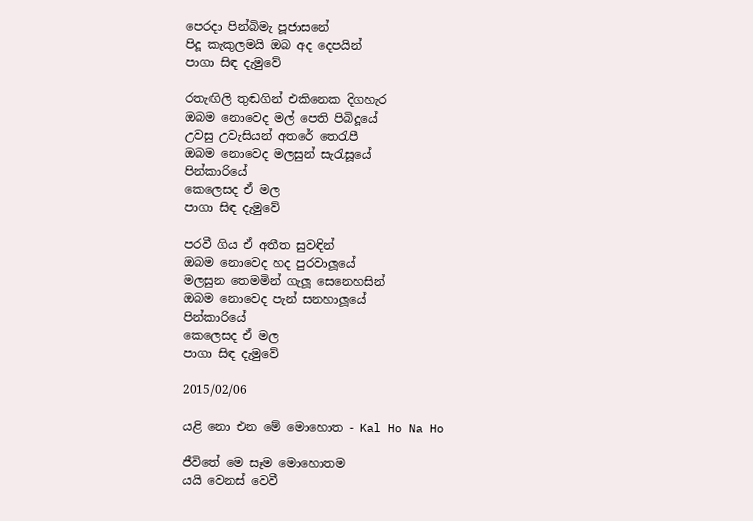පෙරදා පින්බිමැ පූජාසනේ
පිදූ කැකුලමයි ඔබ අද දෙපයින්
පාගා සිඳ දැමුවේ

රතැඟිලි තුඬගින් එකිනෙක දිගහැර
ඔබම නොවෙද මල් පෙති පිබිදූයේ
උවසු උවැසියන් අතරේ තෙරැපී
ඔබම නොවෙද මලසුන් සැරැසූයේ
පින්කාරියේ
කෙලෙසද ඒ මල
පාගා සිඳ දැමුවේ

පරවී ගිය ඒ අතීත සුවඳින්
ඔබම නොවෙද හද පුරවාලූයේ
මලසුන තෙමමින් ගැලූ සෙනෙහසින්
ඔබම නොවෙද පැන් සනහාලූයේ
පින්කාරියේ
කෙලෙසද ඒ මල
පාගා සිඳ දැමුවේ

2015/02/06

යළි නො එන මේ මොහොත - Kal Ho Na Ho

ජීවිතේ මෙ සෑම මොහොතම
යයි වෙනස් වෙවී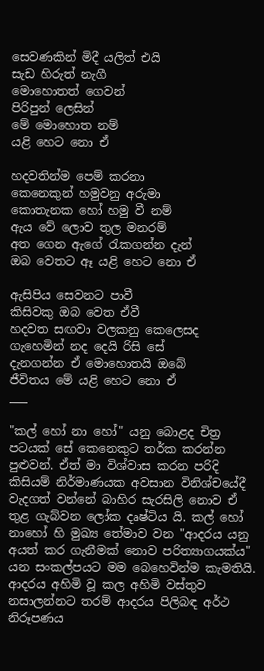සෙවණකින් මිදී යලිත් එයි
සැඩ හිරුත් නැගී
මොහොතත් ගෙවන්
පිරිපුන් ලෙසින්
මේ මොහොත නම්
යළි හෙට නො ඒ

හදවතින්ම පෙම් කරනා
කෙනෙකුන් හමුවනු අරුමා
කොතැනක හෝ හමු වී නම්
ඇය වේ ලොව තුල මනරම්
අත ගෙන ඇගේ රැකගන්න දැන්
ඔබ වෙතට ඈ යළි හෙට නො ඒ

ඇසිපිය සෙවනට පාවී
කිසිවකු ඔබ වෙත ඒවී
හදවත සඟවා වලකනු කෙලෙසද
ගැහෙමින් නද දෙයි රිසි සේ
දැනගන්න ඒ මොහොතයි ඔබේ
ජීවිතය මේ යළි හෙට නො ඒ
___

"කල් හෝ නා හෝ" යනු බොළද චිත්‍ර පටයක් සේ කෙනෙකුට තර්ක කරන්න පුළුවන්. ඒත් මා විශ්වාස කරන පරිදි කිසියම් නිර්මාණයක අවසාන විනිශ්චයේදී වැදගත් වන්නේ බාහිර සැරසිලි නොව ඒ තුළ ගැබ්වන ලෝක දෘෂ්ටිය යි. කල් හෝ නාහෝ හි මුඛ්‍ය තේමාව වන "ආදරය යනු අයත් කර ගැනීමක් නොව පරිත්‍යාගයක්ය" යන සංකල්පයට මම බෙහෙවින්ම කැමතියි. ආදරය අහිමි වූ කල අහිමි වස්තුව නසාලන්නට තරම් ආදරය පිලිබඳ අර්ථ නිරූපණය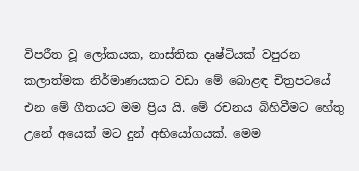විපරීත වූ ලෝකයක, නාස්තික දෘෂ්ටියක් වපුරන කලාත්මක නිර්මාණයකට වඩා මේ බොළඳ චිත්‍රපටයේ එන මේ ගීතයට මම ප්‍රිය යි. මේ රචනය බිහිවීමට හේතු උනේ අයෙක් මට දුන් අභියෝගයක්. මෙම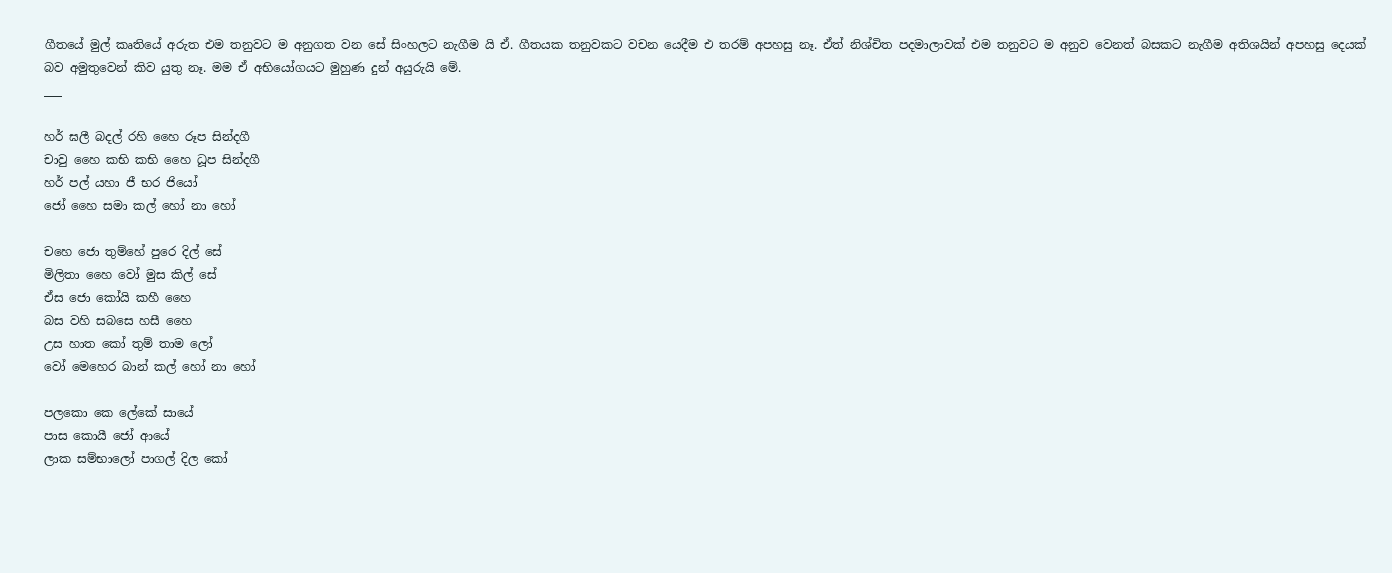ගීතයේ මුල් කෘතියේ අරුත එම තනුවට ම අනුගත වන සේ සිංහලට නැගීම යි ඒ. ගීතයක තනුවකට වචන යෙදීම එ තරම් අපහසු නෑ. ඒත් නිශ්චිත පදමාලාවක් එම තනුවට ම අනුව වෙනත් බසකට නැගීම අතිශයින් අපහසු දෙයක් බව අමුතුවෙන් කිව යුතු නෑ. මම ඒ අභියෝගයට මුහුණ දුන් අයුරුයි මේ.
___

හර් ඝලී බදල් රහි හෛ රූප සින්දගී
චාවු හෛ කභි කභි හෛ ධූප සින්දගී
හර් පල් යහා ජී භර ජියෝ
ජෝ හෛ සමා කල් හෝ නා හෝ

චහෙ ජො තුම්හේ පුරෙ දිල් සේ
මිලිතා හෛ වෝ මුස කිල් සේ
ඒස ජො කෝයි කහී හෛ
බස වහි සබසෙ හසී හෛ
උස හාත කෝ තුම් තාම ලෝ
වෝ මෙහෙර බාන් කල් හෝ නා හෝ

පලකො කෙ ලේකේ සායේ
පාස කොයී ජෝ ආයේ
ලාක සම්භාලෝ පාගල් දිල කෝ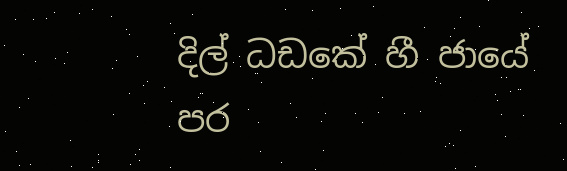දිල් ධඩකේ හී ජායේ
පර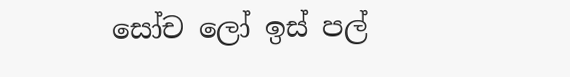සෝච ලෝ ඉස් පල්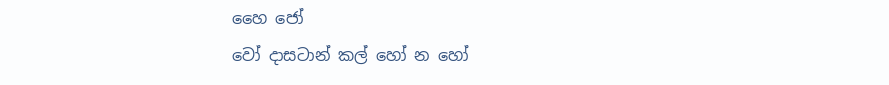හෛ ජෝ
වෝ දාසටාන් කල් හෝ න හෝ